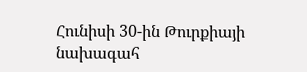Հունիսի 30-ին Թուրքիայի նախագահ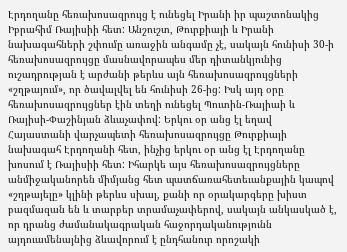Էրդողանը հեռախոսազրույց է ունեցել Իրանի իր պաշտոնակից Իբրահիմ Ռայիսիի հետ: Անշուշտ, Թուրքիայի և Իրանի նախագահների շփումը առաջին անգամը չէ, սակայն հունիսի 30-ի հեռախոսազրույցը մասնավորապես մեր դիտանկյունից ուշադրության է արժանի թերևս այն հեռախոսազրույցների «շղթայում», որ ծավալվել են հունիսի 26-ից: Իսկ այդ օրը հեռախոսազրույցներ էին տեղի ունեցել Պուտին-Ռայիաի և Ռայիսի-Փաշինյան ձևաչափով: Երկու օր անց էլ եղավ Հայաստանի վարչապետի հեռախոսազրույցը Թուրքիայի նախագահ Էրդողանի հետ, ինչից երկու օր անց էլ Էրդողանը խոսում է Ռայիսիի հետ: Իհարկե այս հեռախոսազրույցները անմիջականորեն միմյանց հետ պատճառահետեւանքային կապով «շղթայելը» կլինի թերևս սխալ, քանի որ օրակարգերը խիստ բազմազան են և տարբեր տրամաչափերով, սակայն անկասկած է, որ դրանց ժամանակագրական հաջորդականությունն այդուամենայնից ձևավորում է ընդհանուր որոշակի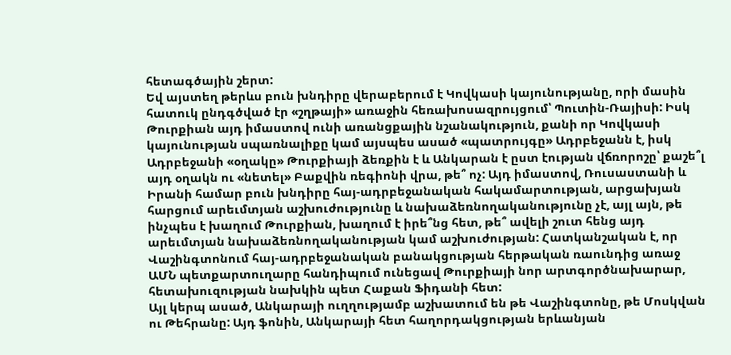հետագծային շերտ:
Եվ այստեղ թերևս բուն խնդիրը վերաբերում է Կովկասի կայունությանը, որի մասին հատուկ ընդգծված էր «շղթայի» առաջին հեռախոսազրույցում՝ Պուտին-Ռայիսի: Իսկ Թուրքիան այդ իմաստով ունի առանցքային նշանակություն, քանի որ Կովկասի կայունության սպառնալիքը կամ այսպես ասած «պատրույգը» Ադրբեջանն է, իսկ Ադրբեջանի «օղակը» Թուրքիայի ձեռքին է և Անկարան է ըստ էության վճռորոշը՝ քաշե՞լ այդ օղակն ու «նետել» Բաքվին ռեգիոնի վրա, թե՞ ոչ: Այդ իմաստով, Ռուսաստանի և Իրանի համար բուն խնդիրը հայ-ադրբեջանական հակամարտության, արցախյան հարցում արեւմտյան աշխուժությունը և նախաձեռնողականությունը չէ, այլ այն, թե ինչպես է խաղում Թուրքիան, խաղում է իրե՞նց հետ, թե՞ ավելի շուտ հենց այդ արեւմտյան նախաձեռնողականության կամ աշխուժության: Հատկանշական է, որ Վաշինգտոնում հայ-ադրբեջանական բանակցության հերթական ռաունդից առաջ ԱՄՆ պետքարտուղարը հանդիպում ունեցավ Թուրքիայի նոր արտգործնախարար, հետախուզության նախկին պետ Հաքան Ֆիդանի հետ:
Այլ կերպ ասած, Անկարայի ուղղությամբ աշխատում են թե Վաշինգտոնը, թե Մոսկվան ու Թեհրանը: Այդ ֆոնին, Անկարայի հետ հաղորդակցության երևանյան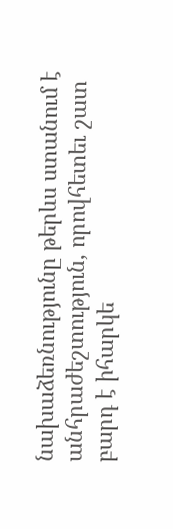նախաձեռնությունը թերևս ստանում է անհրաժեշտություն, որովհետեւ շատ բարդ է իհարկե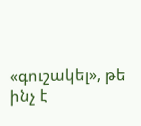«գուշակել», թե ինչ է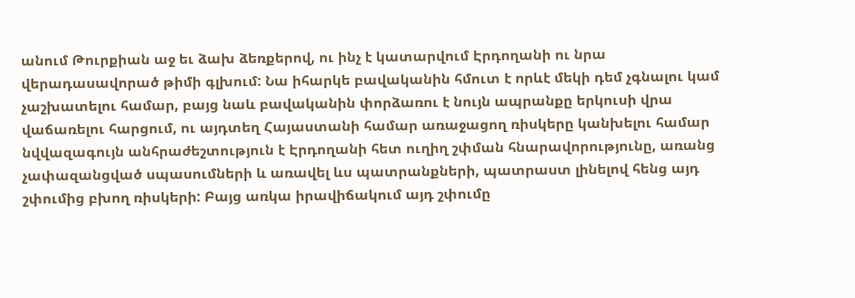անում Թուրքիան աջ եւ ձախ ձեռքերով, ու ինչ է կատարվում Էրդողանի ու նրա վերադասավորած թիմի գլխում: Նա իհարկե բավականին հմուտ է որևէ մեկի դեմ չգնալու կամ չաշխատելու համար, բայց նաև բավականին փորձառու է նույն ապրանքը երկուսի վրա վաճառելու հարցում, ու այդտեղ Հայաստանի համար առաջացող ռիսկերը կանխելու համար նվվազագույն անհրաժեշտություն է Էրդողանի հետ ուղիղ շփման հնարավորությունը, առանց չափազանցված սպասումների և առավել ևս պատրանքների, պատրաստ լինելով հենց այդ շփումից բխող ռիսկերի: Բայց առկա իրավիճակում այդ շփումը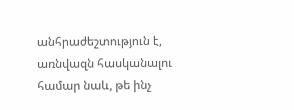անհրաժեշտություն է, առնվազն հասկանալու համար նաև, թե ինչ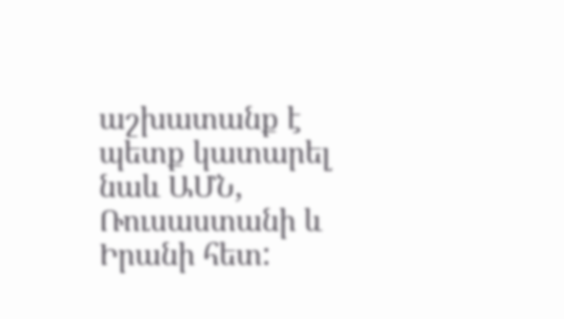աշխատանք է պետք կատարել նաև ԱՄՆ, Ռուսաստանի և Իրանի հետ: